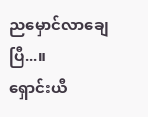ညမှောင်လာချေပြီ...။
ရှောင်းယီ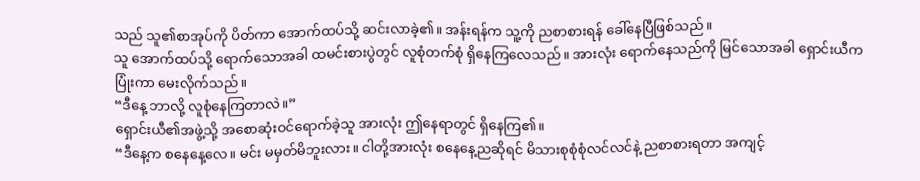သည် သူ၏စာအုပ်ကို ပိတ်ကာ အောက်ထပ်သို့ ဆင်းလာခဲ့၏။ အန်းရန်က သူ့ကို ညစာစားရန် ခေါ်နေပြီဖြစ်သည်။
သူ အောက်ထပ်သို့ ရောက်သောအခါ ထမင်းစားပွဲတွင် လူစုံတက်စုံ ရှိနေကြလေသည်။ အားလုံး ရောက်နေသည်ကို မြင်သောအခါ ရှောင်းယီက ပြုံးကာ မေးလိုက်သည်။
“ဒီနေ့ ဘာလို့ လူစုံနေကြတာလဲ။”
ရှောင်းယီ၏အဖွဲ့သို့ အစောဆုံးဝင်ရောက်ခဲ့သူ အားလုံး ဤနေရာတွင် ရှိနေကြ၏။
“ဒီနေ့က စနေနေ့လေ။ မင်း မမှတ်မိဘူးလား။ ငါတို့အားလုံး စနေနေ့ညဆိုရင် မိသားစုစုံစုံလင်လင်နဲ့ ညစာစားရတာ အကျင့်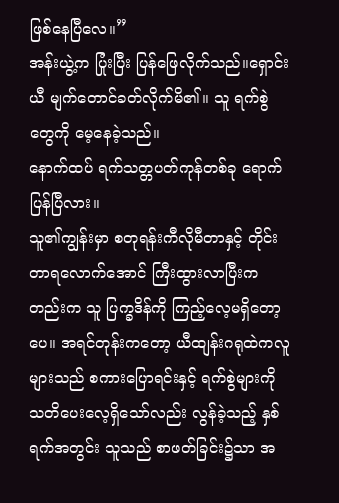ဖြစ်နေပြီလေ။”
အန်းယွဲ့က ပြုံးပြီး ပြန်ဖြေလိုက်သည်။ရှောင်းယီ မျက်တောင်ခတ်လိုက်မိ၏။ သူ ရက်စွဲတွေကို မေ့နေခဲ့သည်။
နောက်ထပ် ရက်သတ္တပတ်ကုန်တစ်ခု ရောက်ပြန်ပြီလား။
သူ၏ကျွန်းမှာ စတုရန်းကီလိုမီတာနှင့် တိုင်းတာရလောက်အောင် ကြီးထွားလာပြီးကတည်းက သူ ပြက္ခဒိန်ကို ကြည့်လေ့မရှိတော့ပေ။ အရင်တုန်းကတော့ ယီထျန်းဂရုထဲကလူများသည် စကားပြောရင်းနှင့် ရက်စွဲများကို သတိပေးလေ့ရှိသော်လည်း လွန်ခဲ့သည့် နှစ်ရက်အတွင်း သူသည် စာဖတ်ခြင်း၌သာ အ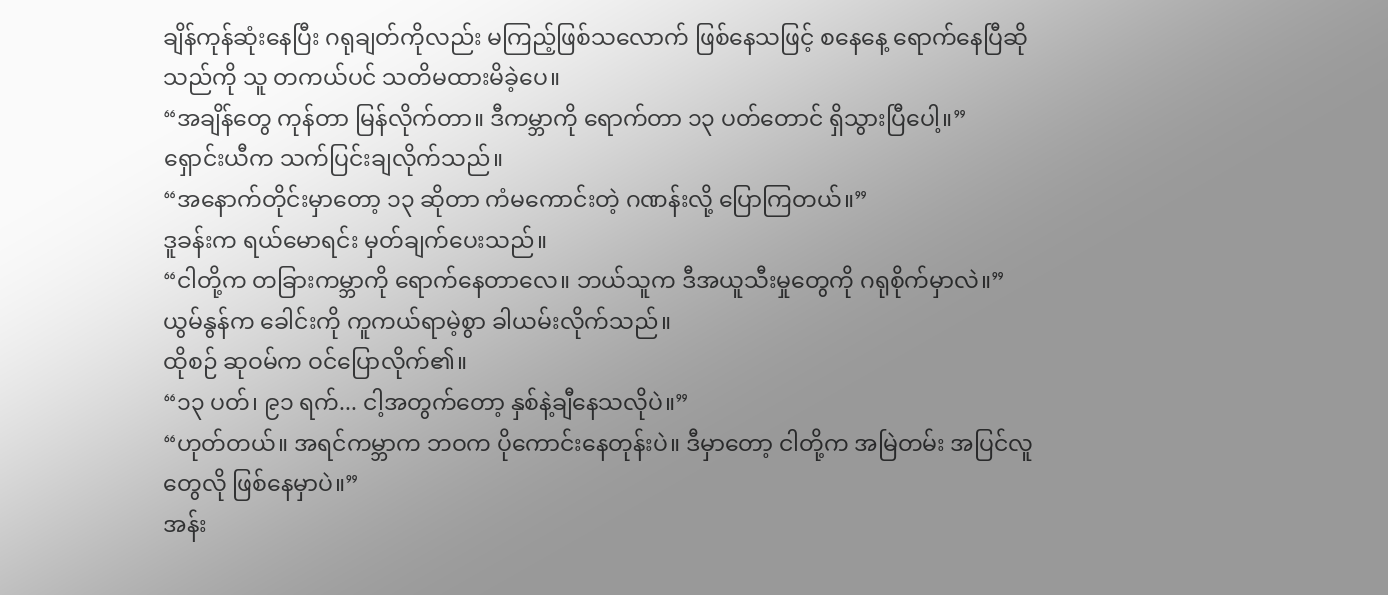ချိန်ကုန်ဆုံးနေပြီး ဂရုချတ်ကိုလည်း မကြည့်ဖြစ်သလောက် ဖြစ်နေသဖြင့် စနေနေ့ ရောက်နေပြီဆိုသည်ကို သူ တကယ်ပင် သတိမထားမိခဲ့ပေ။
“အချိန်တွေ ကုန်တာ မြန်လိုက်တာ။ ဒီကမ္ဘာကို ရောက်တာ ၁၃ ပတ်တောင် ရှိသွားပြီပေါ့။”
ရှောင်းယီက သက်ပြင်းချလိုက်သည်။
“အနောက်တိုင်းမှာတော့ ၁၃ ဆိုတာ ကံမကောင်းတဲ့ ဂဏန်းလို့ ပြောကြတယ်။”
ဒူခန်းက ရယ်မောရင်း မှတ်ချက်ပေးသည်။
“ငါတို့က တခြားကမ္ဘာကို ရောက်နေတာလေ။ ဘယ်သူက ဒီအယူသီးမှုတွေကို ဂရုစိုက်မှာလဲ။”
ယွမ်နွန်က ခေါင်းကို ကူကယ်ရာမဲ့စွာ ခါယမ်းလိုက်သည်။
ထိုစဉ် ဆုဝမ်က ဝင်ပြောလိုက်၏။
“၁၃ ပတ်၊ ၉၁ ရက်... ငါ့အတွက်တော့ နှစ်နဲ့ချီနေသလိုပဲ။”
“ဟုတ်တယ်။ အရင်ကမ္ဘာက ဘဝက ပိုကောင်းနေတုန်းပဲ။ ဒီမှာတော့ ငါတို့က အမြဲတမ်း အပြင်လူတွေလို ဖြစ်နေမှာပဲ။”
အန်း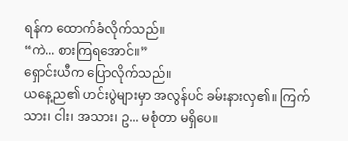ရန်က ထောက်ခံလိုက်သည်။
“ကဲ... စားကြရအောင်။”
ရှောင်းယီက ပြောလိုက်သည်။
ယနေ့ည၏ ဟင်းပွဲများမှာ အလွန်ပင် ခမ်းနားလှ၏။ ကြက်သား၊ ငါး၊ အသား၊ ဥ... မစုံတာ မရှိပေ။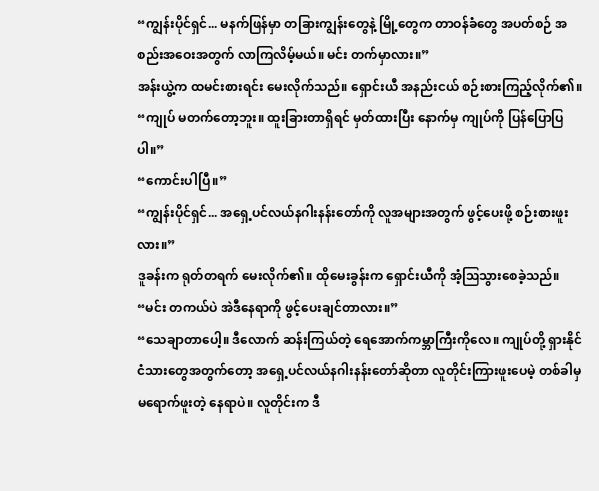“ကျွန်းပိုင်ရှင်... မနက်ဖြန်မှာ တခြားကျွန်းတွေနဲ့ မြို့တွေက တာဝန်ခံတွေ အပတ်စဉ် အစည်းအဝေးအတွက် လာကြလိမ့်မယ်။ မင်း တက်မှာလား။”
အန်းယွဲ့က ထမင်းစားရင်း မေးလိုက်သည်။ ရှောင်းယီ အနည်းငယ် စဉ်းစားကြည့်လိုက်၏။
“ကျုပ် မတက်တော့ဘူး။ ထူးခြားတာရှိရင် မှတ်ထားပြီး နောက်မှ ကျုပ်ကို ပြန်ပြောပြပါ။”
“ကောင်းပါပြီ။”
“ကျွန်းပိုင်ရှင်... အရှေ့ပင်လယ်နဂါးနန်းတော်ကို လူအများအတွက် ဖွင့်ပေးဖို့ စဉ်းစားဖူးလား။”
ဒူခန်းက ရုတ်တရက် မေးလိုက်၏။ ထိုမေးခွန်းက ရှောင်းယီကို အံ့ဩသွားစေခဲ့သည်။
“မင်း တကယ်ပဲ အဲဒီနေရာကို ဖွင့်ပေးချင်တာလား။”
“သေချာတာပေါ့။ ဒီလောက် ဆန်းကြယ်တဲ့ ရေအောက်ကမ္ဘာကြီးကိုလေ။ ကျုပ်တို့ ရှားနိုင်ငံသားတွေအတွက်တော့ အရှေ့ပင်လယ်နဂါးနန်းတော်ဆိုတာ လူတိုင်းကြားဖူးပေမဲ့ တစ်ခါမှ မရောက်ဖူးတဲ့ နေရာပဲ။ လူတိုင်းက ဒီ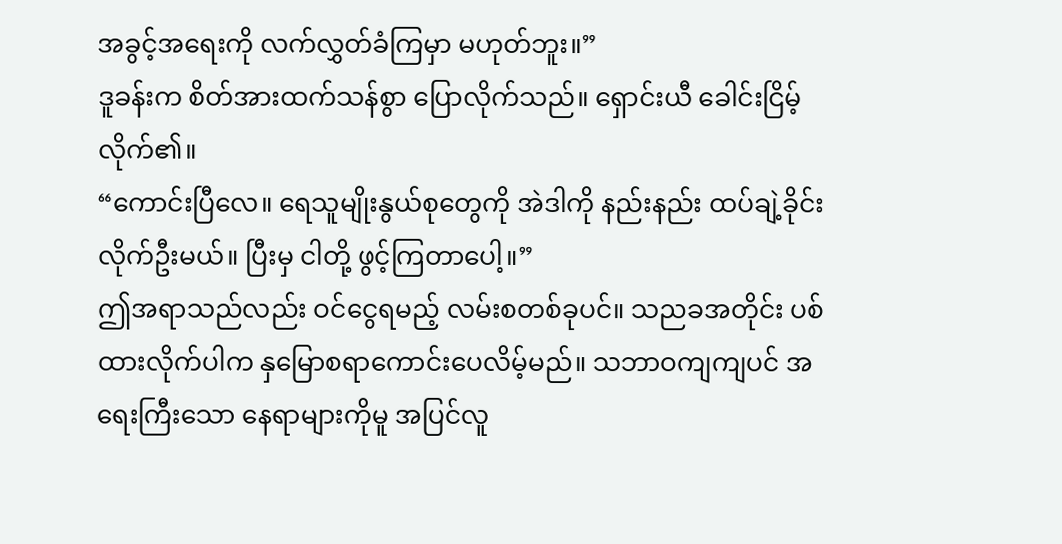အခွင့်အရေးကို လက်လွှတ်ခံကြမှာ မဟုတ်ဘူး။”
ဒူခန်းက စိတ်အားထက်သန်စွာ ပြောလိုက်သည်။ ရှောင်းယီ ခေါင်းငြိမ့်လိုက်၏။
“ကောင်းပြီလေ။ ရေသူမျိုးနွယ်စုတွေကို အဲဒါကို နည်းနည်း ထပ်ချဲ့ခိုင်းလိုက်ဦးမယ်။ ပြီးမှ ငါတို့ ဖွင့်ကြတာပေါ့။”
ဤအရာသည်လည်း ဝင်ငွေရမည့် လမ်းစတစ်ခုပင်။ သညခအတိုင်း ပစ်ထားလိုက်ပါက နှမြောစရာကောင်းပေလိမ့်မည်။ သဘာဝကျကျပင် အရေးကြီးသော နေရာများကိုမူ အပြင်လူ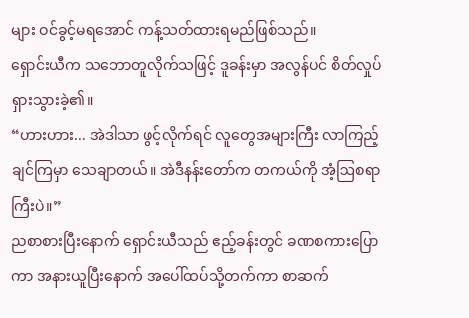များ ဝင်ခွင့်မရအောင် ကန့်သတ်ထားရမည်ဖြစ်သည်။
ရှောင်းယီက သဘောတူလိုက်သဖြင့် ဒူခန်းမှာ အလွန်ပင် စိတ်လှုပ်ရှားသွားခဲ့၏။
“ဟားဟား... အဲဒါသာ ဖွင့်လိုက်ရင် လူတွေအများကြီး လာကြည့်ချင်ကြမှာ သေချာတယ်။ အဲဒီနန်းတော်က တကယ်ကို အံ့ဩစရာကြီးပဲ။”
ညစာစားပြီးနောက် ရှောင်းယီသည် ဧည့်ခန်းတွင် ခဏစကားပြောကာ အနားယူပြီးနောက် အပေါ်ထပ်သို့တက်ကာ စာဆက်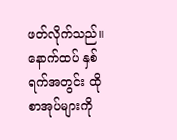ဖတ်လိုက်သည်။ နောက်ထပ် နှစ်ရက်အတွင်း ထိုစာအုပ်များကို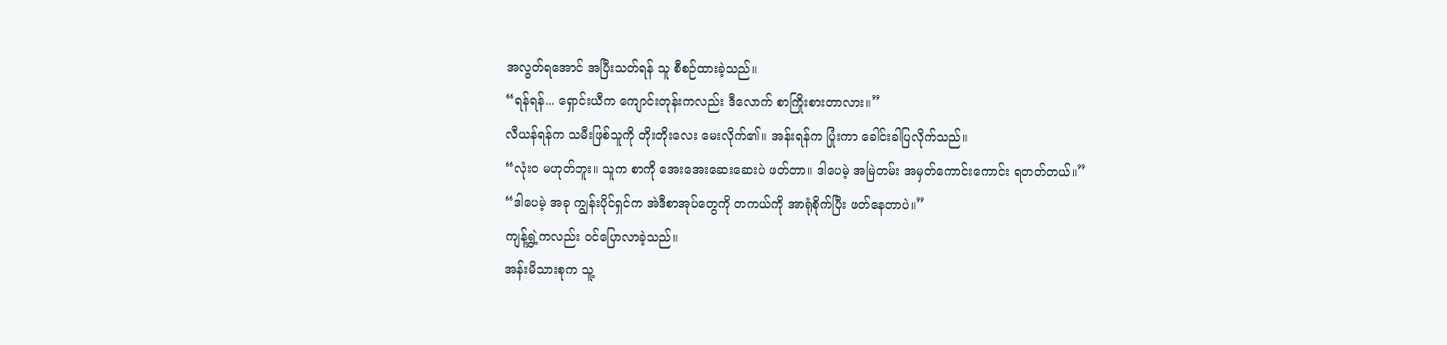အလွတ်ရအောင် အပြီးသတ်ရန် သူ စီစဉ်ထားခဲ့သည်။
“ရန်ရန်... ရှောင်းယီက ကျောင်းတုန်းကလည်း ဒီလောက် စာကြိုးစားတာလား။”
လီယန်ရန်က သမီးဖြစ်သူကို တိုးတိုးလေး မေးလိုက်၏။ အန်းရန်က ပြုံးကာ ခေါင်းခါပြလိုက်သည်။
“လုံးဝ မဟုတ်ဘူး။ သူက စာကို အေးအေးဆေးဆေးပဲ ဖတ်တာ။ ဒါပေမဲ့ အမြဲတမ်း အမှတ်ကောင်းကောင်း ရတတ်တယ်။”
“ဒါပေမဲ့ အခု ကျွန်းပိုင်ရှင်က အဲဒီစာအုပ်တွေကို တကယ်ကို အာရုံစိုက်ပြီး ဖတ်နေတာပဲ။”
ကျန့်ရွှဲ့ကလည်း ဝင်ပြောလာခဲ့သည်။
အန်းမိသားစုက သူ့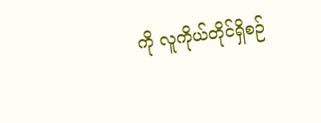ကို လူကိုယ်တိုင်ရှိစဉ်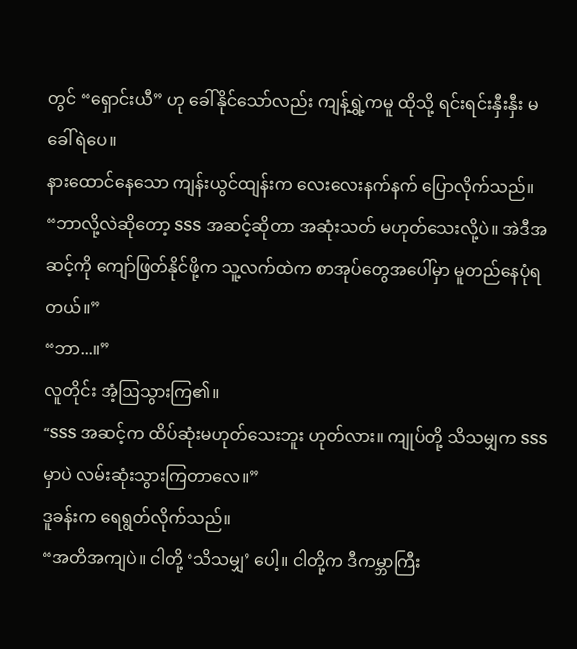တွင် “ရှောင်းယီ” ဟု ခေါ်နိုင်သော်လည်း ကျန့်ရွှဲ့ကမူ ထိုသို့ ရင်းရင်းနှီးနှီး မခေါ်ရဲပေ။
နားထောင်နေသော ကျန်းယွင်ထျန်းက လေးလေးနက်နက် ပြောလိုက်သည်။
“ဘာလို့လဲဆိုတော့ SSS အဆင့်ဆိုတာ အဆုံးသတ် မဟုတ်သေးလို့ပဲ။ အဲဒီအဆင့်ကို ကျော်ဖြတ်နိုင်ဖို့က သူ့လက်ထဲက စာအုပ်တွေအပေါ်မှာ မူတည်နေပုံရတယ်။”
“ဘာ...။”
လူတိုင်း အံ့ဩသွားကြ၏။
“SSS အဆင့်က ထိပ်ဆုံးမဟုတ်သေးဘူး ဟုတ်လား။ ကျုပ်တို့ သိသမျှက SSS မှာပဲ လမ်းဆုံးသွားကြတာလေ။”
ဒူခန်းက ရေရွတ်လိုက်သည်။
“အတိအကျပဲ။ ငါတို့ ‘သိသမျှ’ ပေါ့။ ငါတို့က ဒီကမ္ဘာကြီး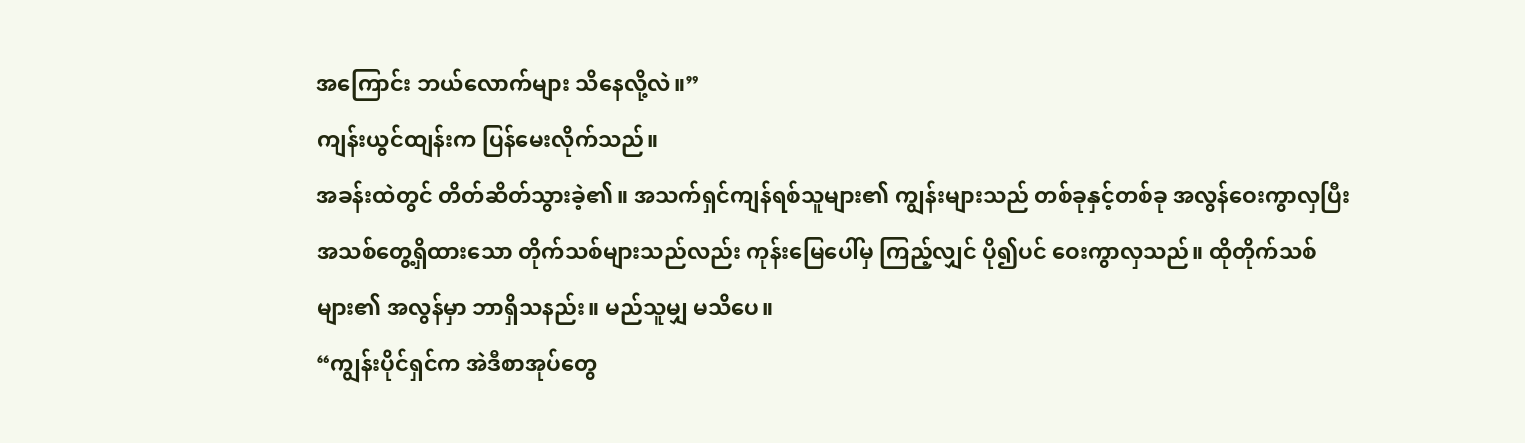အကြောင်း ဘယ်လောက်များ သိနေလို့လဲ။”
ကျန်းယွင်ထျန်းက ပြန်မေးလိုက်သည်။
အခန်းထဲတွင် တိတ်ဆိတ်သွားခဲ့၏။ အသက်ရှင်ကျန်ရစ်သူများ၏ ကျွန်းများသည် တစ်ခုနှင့်တစ်ခု အလွန်ဝေးကွာလှပြီး အသစ်တွေ့ရှိထားသော တိုက်သစ်များသည်လည်း ကုန်းမြေပေါ်မှ ကြည့်လျှင် ပို၍ပင် ဝေးကွာလှသည်။ ထိုတိုက်သစ်များ၏ အလွန်မှာ ဘာရှိသနည်း။ မည်သူမျှ မသိပေ။
“ကျွန်းပိုင်ရှင်က အဲဒီစာအုပ်တွေ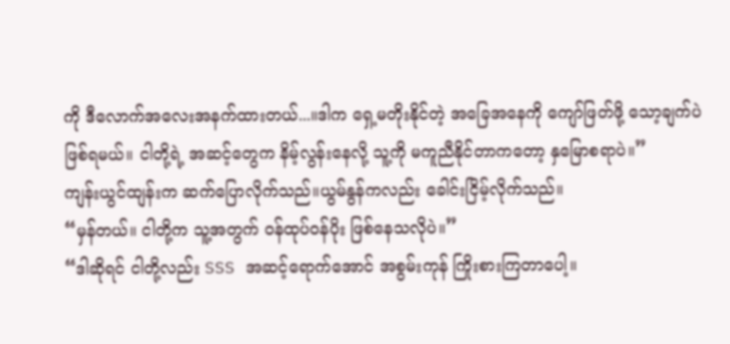ကို ဒီလောက်အလေးအနက်ထားတယ်...။ဒါက ရှေ့မတိုးနိုင်တဲ့ အခြေအနေကို ကျော်ဖြတ်ဖို့ သော့ချက်ပဲဖြစ်ရမယ်။ ငါတို့ရဲ့ အဆင့်တွေက နိမ့်လွန်းနေလို့ သူ့ကို မကူညီနိုင်တာကတော့ နှမြောစရာပဲ။”
ကျန်းယွင်ထျန်းက ဆက်ပြောလိုက်သည်။ယွမ်နွန်ကလည်း ခေါင်းငြိမ့်လိုက်သည်။
“မှန်တယ်။ ငါတို့က သူ့အတွက် ဝန်ထုပ်ဝန်ပိုး ဖြစ်နေသလိုပဲ။”
“ဒါဆိုရင် ငါတို့လည်း SSS အဆင့်ရောက်အောင် အစွမ်းကုန် ကြိုးစားကြတာပေါ့။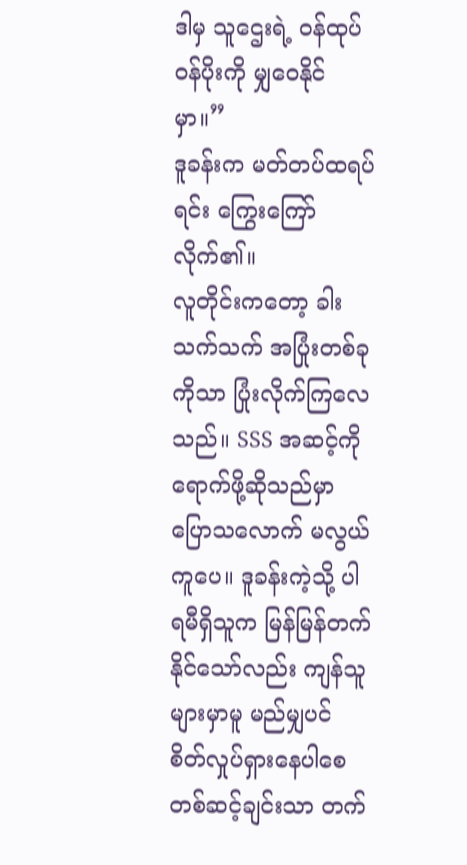ဒါမှ သူဌေးရဲ့ ဝန်ထုပ်ဝန်ပိုးကို မျှဝေနိုင်မှာ။”
ဒူခန်းက မတ်တပ်ထရပ်ရင်း ကြွေးကြော်လိုက်၏။
လူတိုင်းကတော့ ခါးသက်သက် အပြုံးတစ်ခုကိုသာ ပြုံးလိုက်ကြလေသည်။ SSS အဆင့်ကို ရောက်ဖို့ဆိုသည်မှာ ပြောသလောက် မလွယ်ကူပေ။ ဒူခန်းကဲ့သို့ ပါရမီရှိသူက မြန်မြန်တက်နိုင်သော်လည်း ကျန်သူများမှာမူ မည်မျှပင် စိတ်လှုပ်ရှားနေပါစေ တစ်ဆင့်ချင်းသာ တက်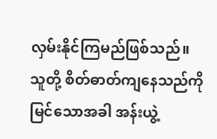လှမ်းနိုင်ကြမည်ဖြစ်သည်။
သူတို့ စိတ်ဓာတ်ကျနေသည်ကို မြင်သောအခါ အန်းယွဲ့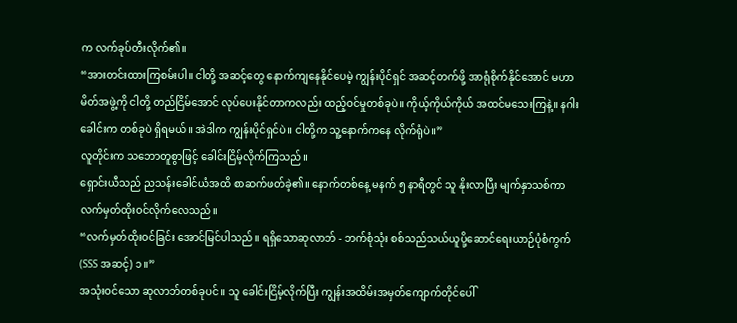က လက်ခုပ်တီးလိုက်၏။
“အားတင်းထားကြစမ်းပါ။ ငါတို့ အဆင့်တွေ နောက်ကျနေနိုင်ပေမဲ့ ကျွန်းပိုင်ရှင် အဆင့်တက်ဖို့ အာရုံစိုက်နိုင်အောင် မဟာမိတ်အဖွဲ့ကို ငါတို့ တည်ငြိမ်အောင် လုပ်ပေးနိုင်တာကလည်း ထည့်ဝင်မှုတစ်ခုပဲ။ ကိုယ့်ကိုယ်ကိုယ် အထင်မသေးကြနဲ့။ နဂါးခေါင်းက တစ်ခုပဲ ရှိရမယ်။ အဲဒါက ကျွန်းပိုင်ရှင်ပဲ။ ငါတို့က သူ့နောက်ကနေ လိုက်ရုံပဲ။”
လူတိုင်းက သဘောတူစွာဖြင့် ခေါင်းငြိမ့်လိုက်ကြသည်။
ရှောင်းယီသည် ညသန်းခေါင်ယံအထိ စာဆက်ဖတ်ခဲ့၏။ နောက်တစ်နေ့ မနက် ၅ နာရီတွင် သူ နိုးလာပြီး မျက်နှာသစ်ကာ လက်မှတ်ထိုးဝင်လိုက်လေသည်။
“လက်မှတ်ထိုးဝင်ခြင်း အောင်မြင်ပါသည်။ ရရှိသောဆုလာဘ် - ဘက်စုံသုံး စစ်သည်သယ်ယူပို့ဆောင်ရေးယာဉ်ပုံစံကွက် (SSS အဆင့်) ၁။”
အသုံးဝင်သော ဆုလာဘ်တစ်ခုပင်။ သူ ခေါင်းငြိမ့်လိုက်ပြီး ကျွန်းအထိမ်းအမှတ်ကျောက်တိုင်ပေါ်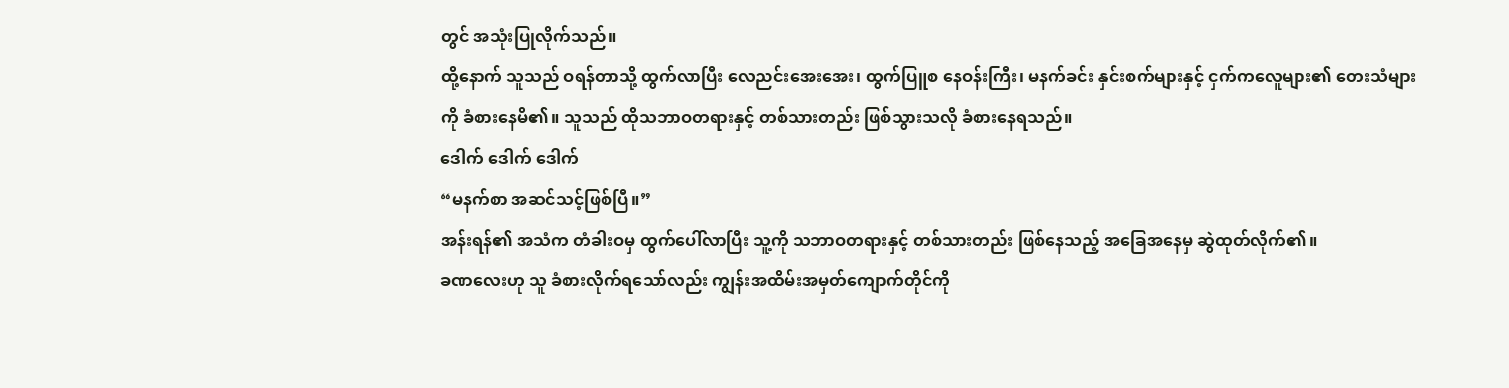တွင် အသုံးပြုလိုက်သည်။
ထို့နောက် သူသည် ဝရန်တာသို့ ထွက်လာပြီး လေညင်းအေးအေး၊ ထွက်ပြူစ နေဝန်းကြီး၊ မနက်ခင်း နှင်းစက်များနှင့် ငှက်ကလေူများ၏ တေးသံများကို ခံစားနေမိ၏။ သူသည် ထိုသဘာဝတရားနှင့် တစ်သားတည်း ဖြစ်သွားသလို ခံစားနေရသည်။
ဒေါက် ဒေါက် ဒေါက်
“မနက်စာ အဆင်သင့်ဖြစ်ပြီ။”
အန်းရန်၏ အသံက တံခါးဝမှ ထွက်ပေါ်လာပြီး သူ့ကို သဘာဝတရားနှင့် တစ်သားတည်း ဖြစ်နေသည့် အခြေအနေမှ ဆွဲထုတ်လိုက်၏။
ခဏလေးဟု သူ ခံစားလိုက်ရသော်လည်း ကျွန်းအထိမ်းအမှတ်ကျောက်တိုင်ကို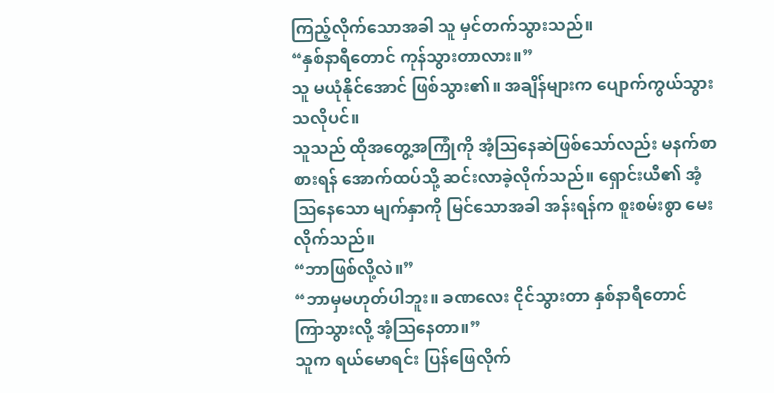ကြည့်လိုက်သောအခါ သူ မှင်တက်သွားသည်။
“နှစ်နာရီတောင် ကုန်သွားတာလား။”
သူ မယုံနိုင်အောင် ဖြစ်သွား၏။ အချိန်များက ပျောက်ကွယ်သွားသလိုပင်။
သူသည် ထိုအတွေ့အကြုံကို အံ့ဩနေဆဲဖြစ်သော်လည်း မနက်စာစားရန် အောက်ထပ်သို့ ဆင်းလာခဲ့လိုက်သည်။ ရှောင်းယီ၏ အံ့ဩနေသော မျက်နှာကို မြင်သောအခါ အန်းရန်က စူးစမ်းစွာ မေးလိုက်သည်။
“ဘာဖြစ်လို့လဲ။”
“ဘာမှမဟုတ်ပါဘူး။ ခဏလေး ငိုင်သွားတာ နှစ်နာရီတောင် ကြာသွားလို့ အံ့ဩနေတာ။”
သူက ရယ်မောရင်း ပြန်ဖြေလိုက်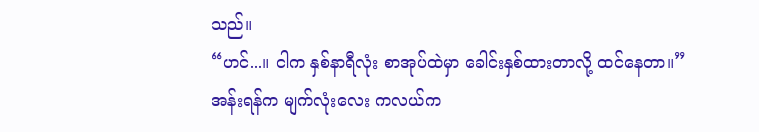သည်။
“ဟင်...။ ငါက နှစ်နာရီလုံး စာအုပ်ထဲမှာ ခေါင်းနှစ်ထားတာလို့ ထင်နေတာ။”
အန်းရန်က မျက်လုံးလေး ကလယ်က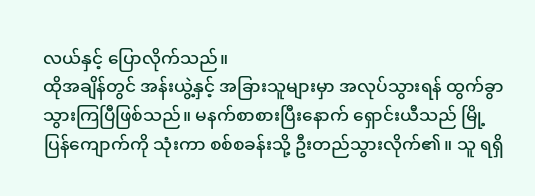လယ်နှင့် ပြောလိုက်သည်။
ထိုအချိန်တွင် အန်းယွဲ့နှင့် အခြားသူများမှာ အလုပ်သွားရန် ထွက်ခွာသွားကြပြီဖြစ်သည်။ မနက်စာစားပြီးနောက် ရှောင်းယီသည် မြို့ပြန်ကျောက်ကို သုံးကာ စစ်စခန်းသို့ ဦးတည်သွားလိုက်၏။ သူ ရရှိ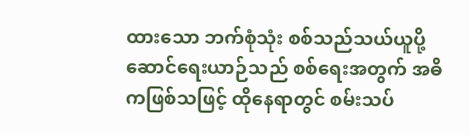ထားသော ဘက်စုံသုံး စစ်သည်သယ်ယူပို့ဆောင်ရေးယာဉ်သည် စစ်ရေးအတွက် အဓိကဖြစ်သဖြင့် ထိုနေရာတွင် စမ်းသပ်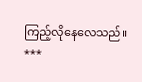ကြည့်လိုနေလေသည်။
***